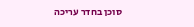סוכן בחדר עריכה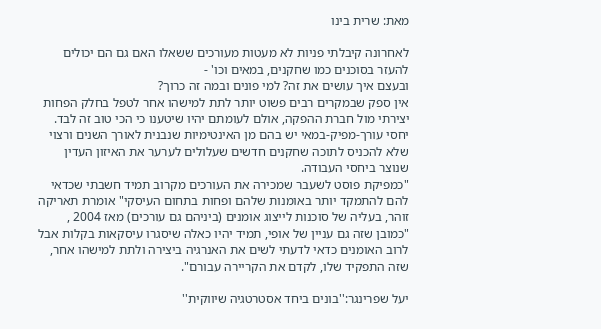מאת: שרית בינו

לאחרונה קיבלתי פניות לא מעטות מעורכים ששאלו האם גם הם יכולים להעזר בסוכנים כמו שחקנים, במאים וכו' -
ובעצם איך עושים את זה? למי פונים ובמה זה כרוך?
אין ספק שבמקרים רבים פשוט יותר לתת למישהו אחר לטפל בחלק הפחות יצירתי מול חברת ההפקה, אולם לעומתם יהיו שיטענו כי הכי טוב זה לבד. יחסי עורך-מפיק-במאי יש בהם מן האינטימיות שנבנית לאורך השנים ורצוי שלא להכניס לתוכה שחקנים חדשים שעלולים לערער את האיזון העדין שנוצר ביחסי העבודה.
"כמפיקת פוסט לשעבר שמכירה את העורכים מקרוב תמיד חשבתי שכדאי להם להתמקד יותר באומנות שלהם ופחות בתחום העיסקי" אומרת תאריקה זוהר, בעליה של סוכנות לייצוג אומנים (ביניהם גם עורכים) מאז 2004 , "כמובן שזה גם עניין של אופי, תמיד יהיו כאלה שיסגרו עיסקאות בקלות אבל לרוב האומנים כדאי לדעתי לשים את האנרגיה ביצירה ולתת למישהו אחר, שזה התפקיד שלו, לקדם את הקריירה עבורם".

יעל שפרינגר:''בונים ביחד אסטרטגיה שיווקית''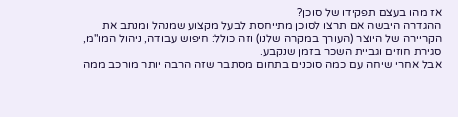אז מהו בעצם תפקידו של סוכן?
ההגדרה היבשה אם תרצו לסוכן מתייחסת לבעל מקצוע שמנהל ומנתב את הקריירה של היוצר (העורך במקרה שלנו) וזה כולל: חיפוש עבודה, ניהול המו"מ, סגירת חוזים וגביית השכר בזמן שנקבע.
אבל אחרי שיחה עם כמה סוכנים בתחום מסתבר שזה הרבה יותר מורכב ממה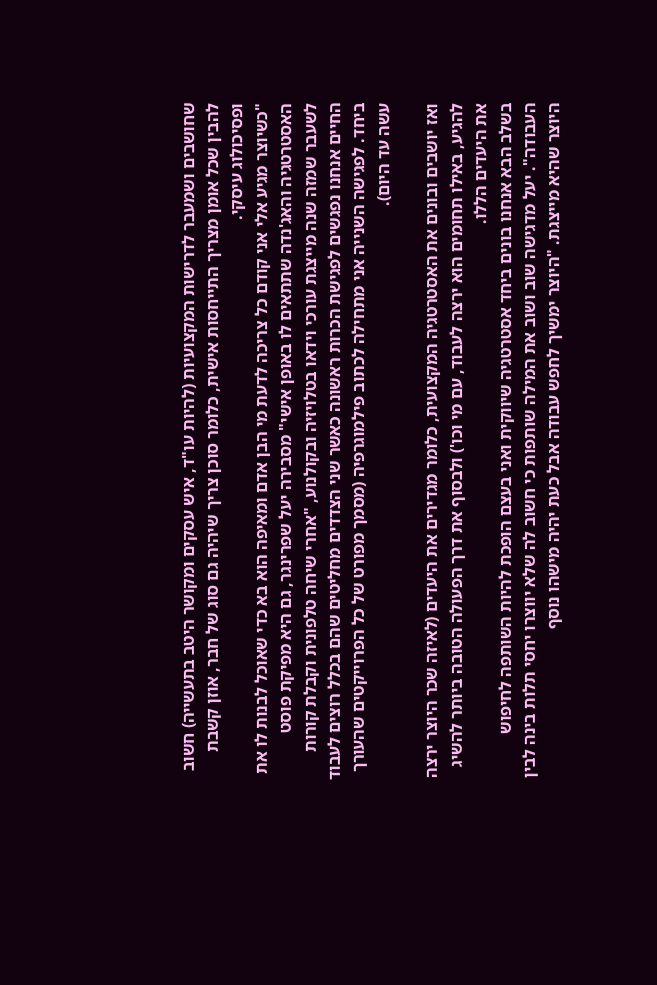שחושבים ושמעבר לדרישות המקצועיות (להיות עו"ד, איש עסקים ומקושר היטב בתעשייה) חשוב להבין שכל אומן מצריך התייחסות אישית, כלומר סוכן צריך שיהיה גם סוג של חבר, אוזן קשבת ופסיכולוג עיסקי.
"כשיוצר מגיע אלי אני קודם כל צריכה לדעת מי הבן אדם ומאיפה הוא בא כדי שאוכל לבנות לו את האסטרטגיה והאג'נדה שתתאים לו באופן אישי" מסבירה יעל שפרינגר, גם היא מפיקת פוסט לשעבר שמזה שנה מייצגת עורכי וידאו בטלויזיה ובקולנוע, "אחרי שיחה טלפונית וקבלת קורות החיים אנחנו נפגשים לפגישת הכרות ראשונה כאשר שני הצדדים מחליטים שהם בכלל רוצים לעבוד ביחד. לפגישה השנייה אני מתחילה לכתוב פילמוגרפיה (מסמך מפורט של כל הפרוייקטים שהעורך עשה עד היום).

ואז יושבים ובונים את האסטרטגיה המקצועית, כלומר מגדירים את היעדים (לאיזה שכר היוצר ירצה להגיע, באילו תחומים הוא ירצה לעבוד, עם מי וכו') ולבסוף את דרך הפעולה הטובה ביותר להשיג את היעדים הללו.
בשלב הבא אנחנו בונים ביחד אסטרטגיה שיווקית ואני בעצם הופכת להיות השותפה לחיפוש העבודה". יעל מדגישה שוב ושוב את המילה שותפות כי חשוב לה שלא יווצרו יחסי תלות בינה לבין היוצר שהיא מייצגת. "היוצר ימשיך לחפש עבודה אבל כעת יהיה מישהו נוסף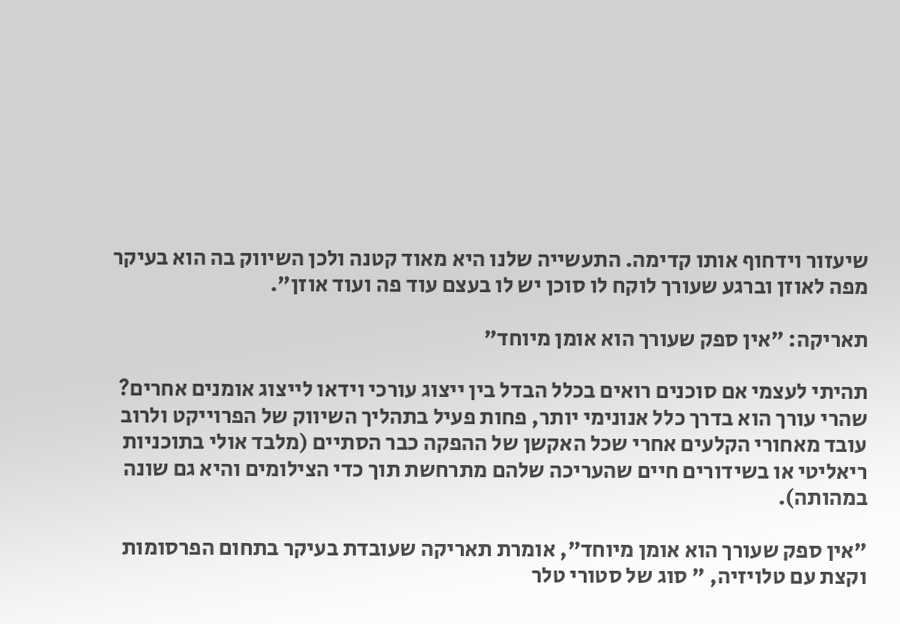שיעזור וידחוף אותו קדימה. התעשייה שלנו היא מאוד קטנה ולכן השיווק בה הוא בעיקר מפה לאוזן וברגע שעורך לוקח לו סוכן יש לו בעצם עוד פה ועוד אוזן".

תאריקה: "אין ספק שעורך הוא אומן מיוחד"

תהיתי לעצמי אם סוכנים רואים בכלל הבדל בין ייצוג עורכי וידאו לייצוג אומנים אחרים? שהרי עורך הוא בדרך כלל אנונימי יותר, פחות פעיל בתהליך השיווק של הפרוייקט ולרוב עובד מאחורי הקלעים אחרי שכל האקשן של ההפקה כבר הסתיים (מלבד אולי בתוכניות ריאליטי או בשידורים חיים שהעריכה שלהם מתרחשת תוך כדי הצילומים והיא גם שונה במהותה).

"אין ספק שעורך הוא אומן מיוחד", אומרת תאריקה שעובדת בעיקר בתחום הפרסומות וקצת עם טלויזיה, " סוג של סטורי טלר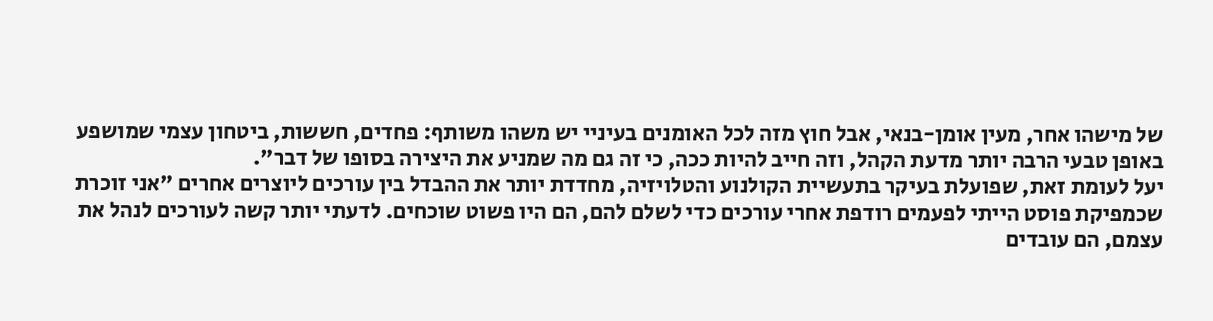של מישהו אחר, מעין אומן-בנאי, אבל חוץ מזה לכל האומנים בעיניי יש משהו משותף: פחדים, חששות, ביטחון עצמי שמושפע באופן טבעי הרבה יותר מדעת הקהל, וזה חייב להיות ככה, כי זה גם מה שמניע את היצירה בסופו של דבר".
יעל לעומת זאת, שפועלת בעיקר בתעשיית הקולנוע והטלויזיה, מחדדת יותר את ההבדל בין עורכים ליוצרים אחרים "אני זוכרת שכמפיקת פוסט הייתי לפעמים רודפת אחרי עורכים כדי לשלם להם, הם היו פשוט שוכחים. לדעתי יותר קשה לעורכים לנהל את עצמם, הם עובדים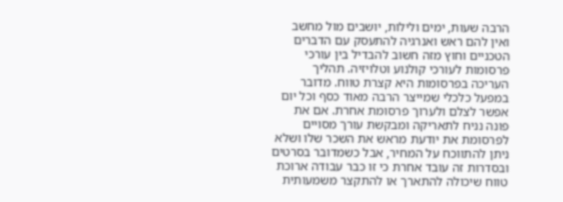הרבה שעות, ימים ולילות, יושבים מול מחשב ואין להם ראש ואנרגיה להתעסק עם הדברים הטכניים וחוץ מזה חשוב להבדיל בין עורכי פרסומות לעורכי קולנוע וטלויזיה. תהליך העריכה בפרסומות היא קצרת טווח. מדובר במפעל כלכלי שמייצר הרבה מאוד כסף וכל יום אפשר לצלם ולערוך פרסומת אחרת. אם את פונה נניח לתאריקה ומבקשת עורך מסויים לפרסומת את יודעת מראש את השכר שלו ושלא ניתן להתווכח על המחיר, אבל כשמדובר בסרטים ובסדרות זה עובד אחרת כי זו כבר עבודה ארוכת טווח שיכולה להתארך או להתקצר משמעותית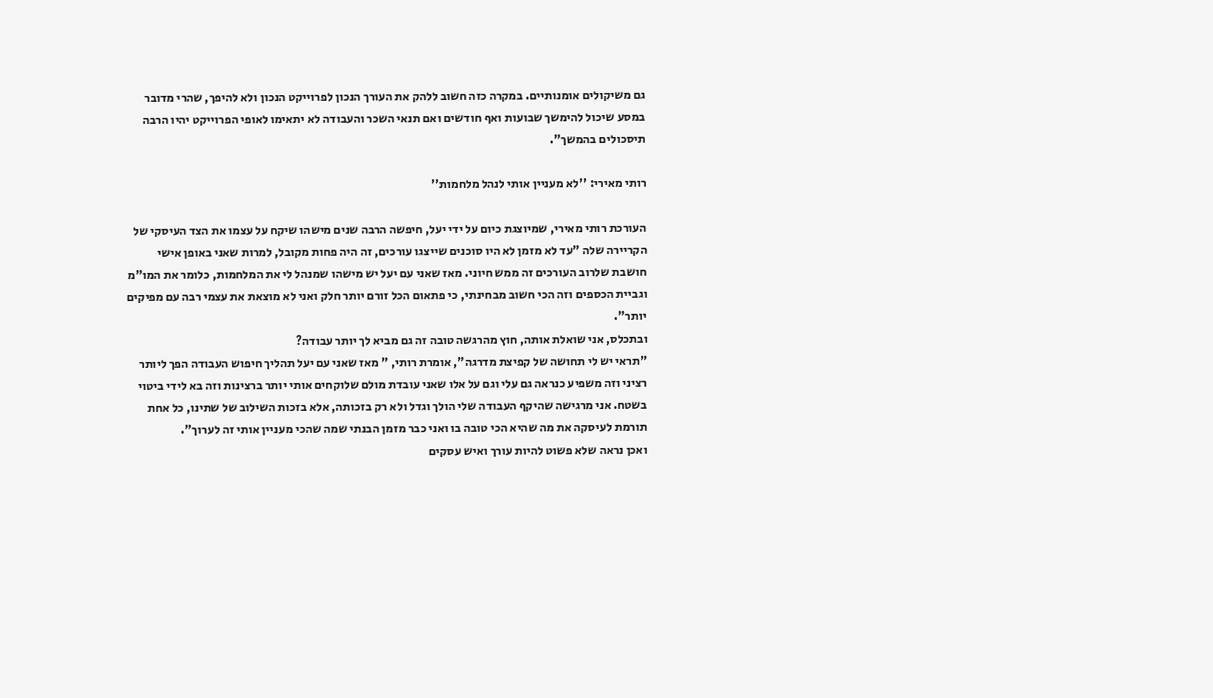גם משיקולים אומנותיים. במקרה כזה חשוב ללהק את העורך הנכון לפרוייקט הנכון ולא להיפך, שהרי מדובר במסע שיכול להימשך שבועות ואף חודשים ואם תנאי השכר והעבודה לא יתאימו לאופי הפרוייקט יהיו הרבה תיסכולים בהמשך".

רותי מאירי: ''לא מעניין אותי לנהל מלחמות''

העורכת רותי מאירי, שמיוצגת כיום על ידי יעל, חיפשה הרבה שנים מישהו שיקח על עצמו את הצד העיסקי של הקריירה שלה "עד לא מזמן לא היו סוכנים שייצגו עורכים, זה היה פחות מקובל, למרות שאני באופן אישי חושבת שלרוב העורכים זה ממש חיוני. מאז שאני עם יעל יש מישהו שמנהל לי את המלחמות, כלומר את המו"מ וגביית הכספים וזה הכי חשוב מבחינתי, כי פתאום הכל זורם יותר חלק ואני לא מוצאת את עצמי רבה עם מפיקים יותר".
ובתכלס, אני שואלת אותה, חוץ מהרגשה טובה זה גם מביא לך יותר עבודה?
"תראי יש לי תחושה של קפיצת מדרגה", אומרת רותי, " מאז שאני עם יעל תהליך חיפוש העבודה הפך ליותר רציני וזה משפיע כנראה גם עלי וגם על אלו שאני עובדת מולם שלוקחים אותי יותר ברצינות וזה בא לידי ביטוי בשטח. אני מרגישה שהיקף העבודה שלי הולך וגדל ולא רק בזכותה, אלא בזכות השילוב של שתינו, כל אחת תורמת לעיסקה את מה שהיא הכי טובה בו ואני כבר מזמן הבנתי שמה שהכי מעניין אותי זה לערוך".
ואכן נראה שלא פשוט להיות עורך ואיש עסקים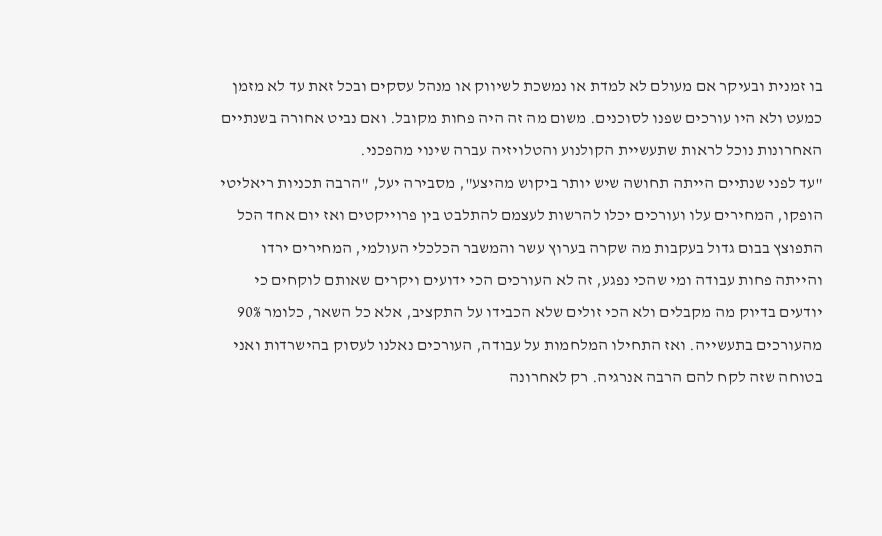בו זמנית ובעיקר אם מעולם לא למדת או נמשכת לשיווק או מנהל עסקים ובכל זאת עד לא מזמן כמעט ולא היו עורכים שפנו לסוכנים. משום מה זה היה פחות מקובל. ואם נביט אחורה בשנתיים האחרונות נוכל לראות שתעשיית הקולנוע והטלויזיה עברה שינוי מהפכני.
"עד לפני שנתיים הייתה תחושה שיש יותר ביקוש מהיצע", מסבירה יעל, "הרבה תכניות ריאליטי הופקו, המחירים עלו ועורכים יכלו להרשות לעצמם להתלבט בין פרוייקטים ואז יום אחד הכל התפוצץ בבום גדול בעקבות מה שקרה בערוץ עשר והמשבר הכלכלי העולמי, המחירים ירדו והייתה פחות עבודה ומי שהכי נפגע, זה לא העורכים הכי ידועים ויקרים שאותם לוקחים כי יודעים בדיוק מה מקבלים ולא הכי זולים שלא הכבידו על התקציב, אלא כל השאר, כלומר 90% מהעורכים בתעשייה. ואז התחילו המלחמות על עבודה, העורכים נאלנו לעסוק בהישרדות ואני בטוחה שזה לקח להם הרבה אנרגיה. רק לאחרונה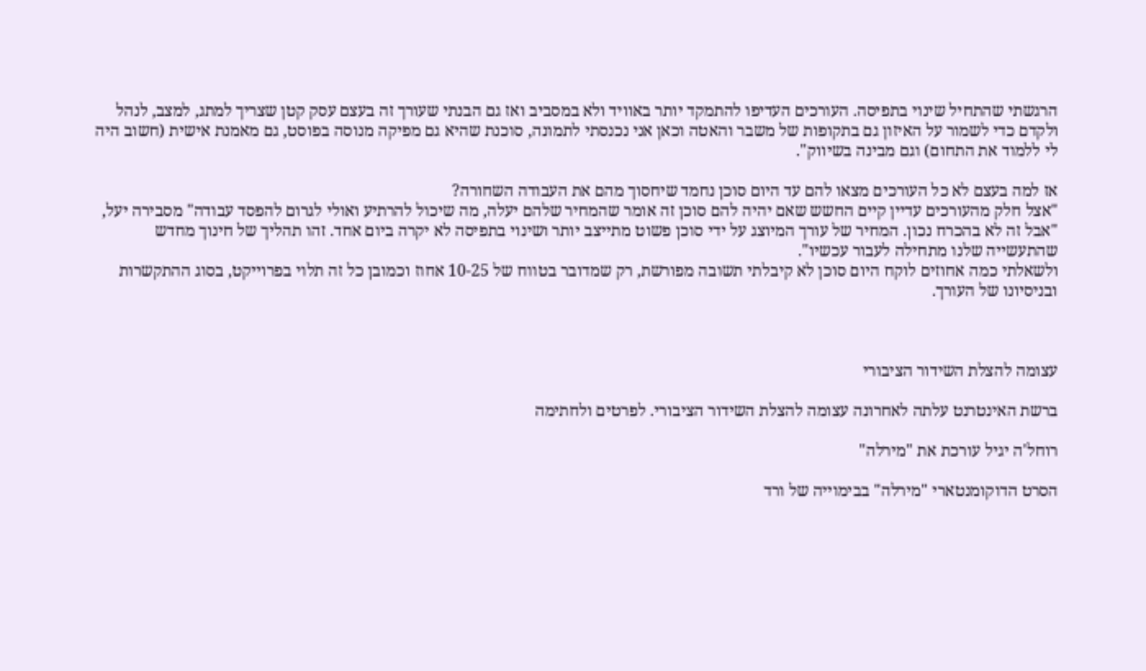הרגשתי שהתחיל שינוי בתפיסה. העורכים העדיפו להתמקד יותר באוויד ולא במסביב ואז גם הבנתי שעורך זה בעצם עסק קטן שצריך למתג, למצב, לנהל ולקדם כדי לשמור על האיזון גם בתקופות של משבר והאטה וכאן אני נכנסתי לתמונה, סוכנת שהיא גם מפיקה מנוסה בפוסט, גם מאמנת אישית (חשוב היה לי ללמוד את התחום) וגם מבינה בשיווק".

אז למה בעצם לא כל העורכים מצאו להם עד היום סוכן נחמד שיחסוך מהם את העבודה השחורה?
"אצל חלק מהעורכים עדיין קיים החשש שאם יהיה להם סוכן זה אומר שהמחיר שלהם יעלה, מה שיכול להרתיע ואולי לגרום להפסד עבודה" מסבירה יעל, "אבל זה לא בהכרח נכון. המחיר של עורך המיוצג על ידי סוכן פשוט מתייצב יותר ושינוי בתפיסה לא יקרה ביום אחד. זהו תהליך של חינוך מחדש שהתעשייה שלנו מתחילה לעבור עכשיו".
ולשאלתי כמה אחוזים לוקח היום סוכן לא קיבלתי תשובה מפורשת, רק שמדובר בטווח של 10-25 אחוז וכמובן כל זה תלוי בפרוייקט, בסוג ההתקשרות ובניסיונו של העורך.



עצומה להצלת השידור הציבורי

ברשת האינטרנט עלתה לאחרונה עצומה להצלת השידור הציבורי. לפרטים ולחתימה

רוחל'ה יגיל עורכת את "מירלה"

הסרט הדוקומנטארי "מירלה" בבימוייה של ורד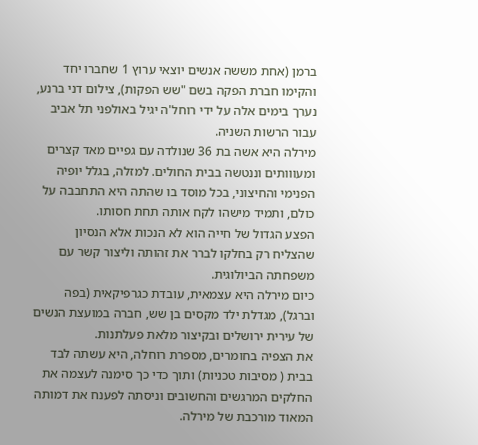ברמן (אחת מששה אנשים יוצאי ערוץ 1 שחברו יחד והקימו חברת הפקה בשם "שש הפקות), צילום דני ברנע, נערך בימים אלה על ידי רוחל'ה יגיל באולפני תל אביב עבור הרשות השניה.
מירלה היא אשה בת 36 שנולדה עם גפיים מאד קצרים ומעווותים וננטשה בבית החולים. למזלה, בגלל יופיה הפנימי והחיצוני, בכל מוסד בו שהתה היא התחבבה על כולם, ותמיד מישהו לקח אותה תחת חסותו.
הפצע הגדול של חייה הוא לא הנכות אלא הנסיון שהצליח רק בחלקו לברר את זהותה וליצור קשר עם משפחתה הביולוגית.
כיום מירלה היא עצמאית, עובדת כגרפיקאית (בפה וברגל), מגדלת ילד מקסים בן שש, חברה במועצת הנשים של עירית ירושלים ובקיצור מלאת פעלתנות.
את הצפיה בחומרים, מספרת רוחלה, היא עשתה לבד בבית ( מסיבות טכניות) ותוך כדי כך סימנה לעצמה את החלקים המרגשים והחשובים וניסתה לפענח את דמותה המאוד מורכבת של מירלה.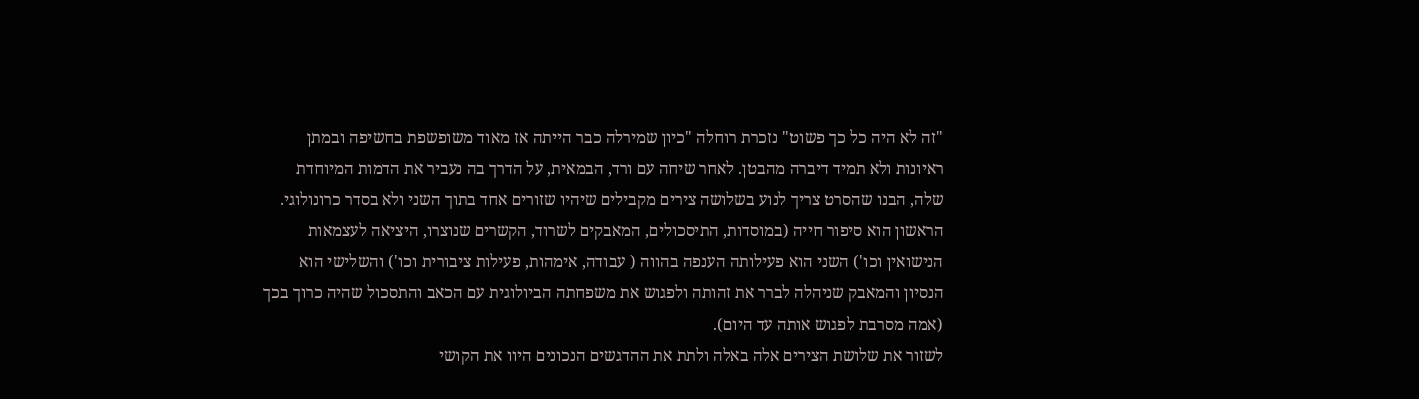"זה לא היה כל כך פשוט" נזכרת רוחלה "כיון שמירלה כבר הייתה אז מאוד משופשפת בחשיפה ובמתן ראיונות ולא תמיד דיברה מהבטן. לאחר שיחה עם ורד, הבמאית, על הדרך בה נעביר את הדמות המיוחדת שלה, הבנו שהסרט צריך לנוע בשלושה צירים מקבילים שיהיו שזורים אחד בתוך השני ולא בסדר כרונולוגי.
הראשון הוא סיפור חייה (במוסדות, התיסכולים, המאבקים לשרוד, הקשרים שנוצרו, היציאה לעצמאות הנישואין וכו') השני הוא פעילותה הענפה בהווה ( עבודה, אימהות, פעילות ציבורית וכו') והשלישי הוא הנסיון והמאבק שניהלה לברר את זהותה ולפגוש את משפחתה הביולוגית עם הכאב והתסכול שהיה כרוך בכך (אמה מסרבת לפגוש אותה עד היום).
לשזור את שלושת הצירים אלה באלה ולתת את ההדגשים הנכונים היוו את הקושי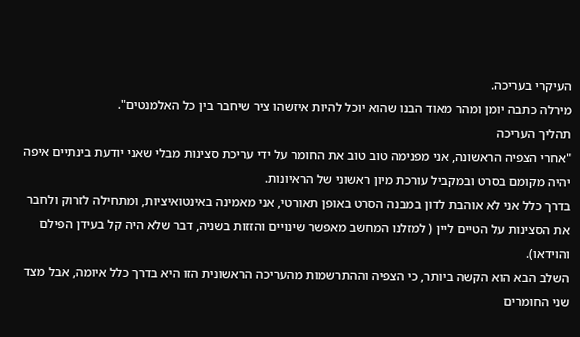העיקרי בעריכה.
מירלה כתבה יומן ומהר מאוד הבנו שהוא יוכל להיות איזשהו ציר שיחבר בין כל האלמנטים".
תהליך העריכה
"אחרי הצפיה הראשונה, אני מפנימה טוב טוב את החומר על ידי עריכת סצינות מבלי שאני יודעת בינתיים איפה יהיה מקומם בסרט ובמקביל עורכת מיון ראשוני של הראיונות.
בדרך כלל אני לא אוהבת לדון במבנה הסרט באופן תאורטי, אני מאמינה באינטואיציות, ומתחילה לזרוק ולחבר את הסצינות על הטיים ליין ( למזלנו המחשב מאפשר שינויים והזזות בשניה, דבר שלא היה קל בעידן הפילם והוידאו).
השלב הבא הוא הקשה ביותר, כי הצפיה וההתרשמות מהעריכה הראשונית הזו היא בדרך כלל איומה, אבל מצד שני החומרים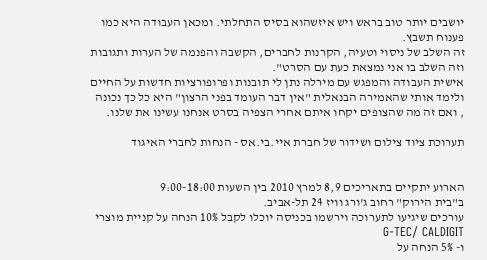יושבים יותר טוב בראש ויש איזשהוא בסיס התחלתי. ומכאן העבודה היא כמו פענוח תשבץ.
זה השלב של ניסוי וטעיה, הקרנות לחברים, הקשבה והפנמה של הערות ותגובות וזה השלב בו אני נמצאת כעת עם הסרט".
אישית העבודה והמפגש עם מירלה נתן לי תובנות ופרופורציות חדשות על החיים ולימד אותי שהאמירה הבנאלית "אין דבר העומד בפני הרצון" היא כל כך נכונה , ואם זה מה שהצופים יקחו איתם אחרי הצפיה בסרט אנחנו עשינו את שלנו.

תערוכת ציוד צילום ושידור של חברת איי.בי.אס - הנחות לחברי האיגוד


הארוע יתקיים בתאריכים 8,9 למרץ 2010 בין השעות 9:00-18:00
ב"בית הירוק" רחוב ג'ורג וויז 24 תל-אביב.
עורכים שיגיעו לתערוכה וירשמו בכניסה יוכלו לקבל 10% הנחה על קניית מוצרי  G-TEC/ CALDIGIT
ו- 5% הנחה על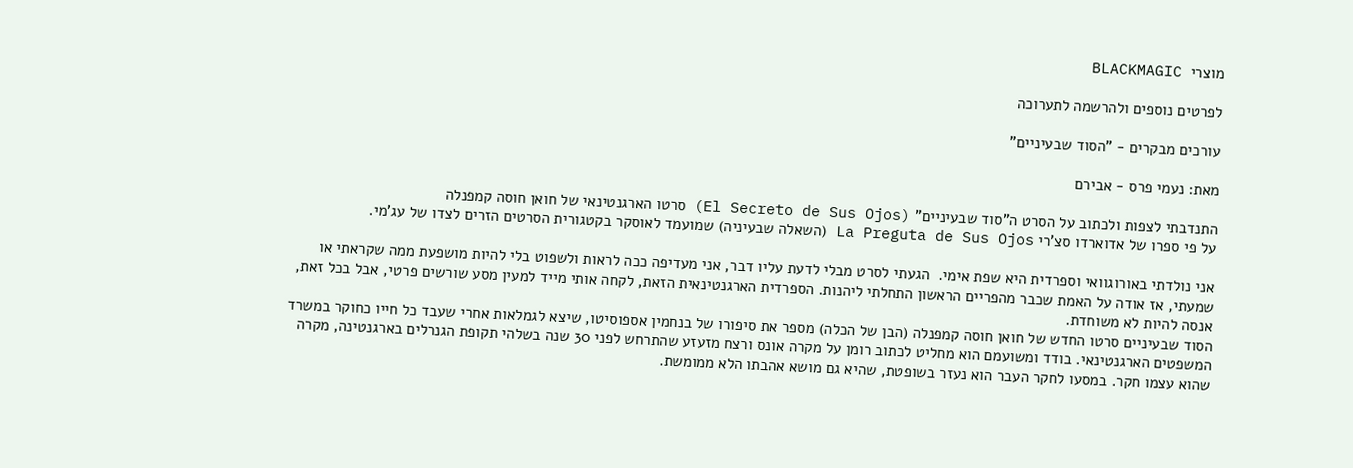מוצרי  BLACKMAGIC

לפרטים נוספים ולהרשמה לתערוכה

עורכים מבקרים - "הסוד שבעיניים"

מאת: נעמי פרס - אבירם

התנדבתי לצפות ולכתוב על הסרט ה"סוד שבעיניים" (El Secreto de Sus Ojos) סרטו הארגנטינאי של חואן חוסה קמפנלה
על פי ספרו של אדוארדו סצ'רי La Preguta de Sus Ojos (השאלה שבעיניה) שמועמד לאוסקר בקטגורית הסרטים הזרים לצדו של עג'מי.

אני נולדתי באורוגוואי וספרדית היא שפת אימי.  הגעתי לסרט מבלי לדעת עליו דבר, אני מעדיפה ככה לראות ולשפוט בלי להיות מושפעת ממה שקראתי או שמעתי, אז אודה על האמת שכבר מהפריים הראשון התחלתי ליהנות. הספרדית הארגנטינאית הזאת, לקחה אותי מייד למעין מסע שורשים פרטי, אבל בכל זאת, אנסה להיות לא משוחדת.
הסוד שבעיניים סרטו החדש של חואן חוסה קמפנלה (הבן של הכלה) מספר את סיפורו של בנחמין אספוסיטו, שיצא לגמלאות אחרי שעבד כל חייו כחוקר במשרד המשפטים הארגנטינאי. בודד ומשועמם הוא מחליט לכתוב רומן על מקרה אונס ורצח מזעזע שהתרחש לפני 30 שנה בשלהי תקופת הגנרלים בארגנטינה, מקרה שהוא עצמו חקר. במסעו לחקר העבר הוא נעזר בשופטת, שהיא גם מושא אהבתו הלא ממומשת.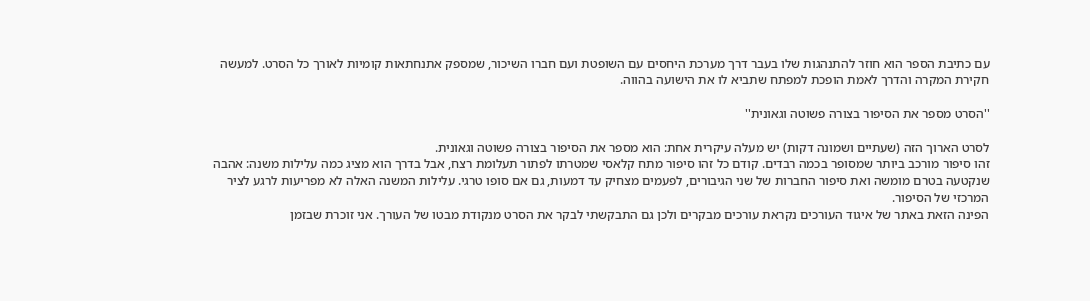עם כתיבת הספר הוא חוזר להתנהגות שלו בעבר דרך מערכת היחסים עם השופטת ועם חברו השיכור, שמספק אתנחתאות קומיות לאורך כל הסרט. למעשה חקירת המקרה והדרך לאמת הופכת למפתח שתביא לו את הישועה בהווה.

''הסרט מספר את הסיפור בצורה פשוטה וגאונית''

לסרט הארוך הזה (שעתיים ושמונה דקות) יש מעלה עיקרית אחת: הוא מספר את הסיפור בצורה פשוטה וגאונית.
זהו סיפור מורכב ביותר שמסופר בכמה רבדים. קודם כל זהו סיפור מתח קלאסי שמטרתו לפתור תעלומת רצח, אבל בדרך הוא מציג כמה עלילות משנה: אהבה שנקטעה בטרם מומשה ואת סיפור החברות של שני הגיבורים, לפעמים מצחיק עד דמעות, גם אם סופו טרגי. עלילות המשנה האלה לא מפריעות לרגע לציר המרכזי של הסיפור.
הפינה הזאת באתר של איגוד העורכים נקראת עורכים מבקרים ולכן גם התבקשתי לבקר את הסרט מנקודת מבטו של העורך. אני זוכרת שבזמן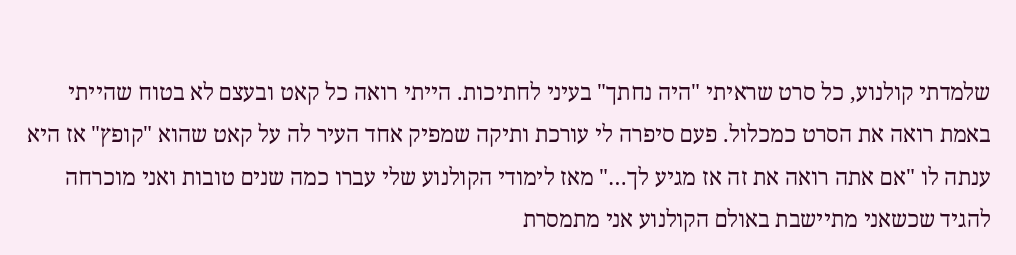שלמדתי קולנוע, כל סרט שראיתי "היה נחתך" בעיני לחתיכות. הייתי רואה כל קאט ובעצם לא בטוח שהייתי באמת רואה את הסרט כמכלול. פעם סיפרה לי עורכת ותיקה שמפיק אחד העיר לה על קאט שהוא "קופץ" אז היא ענתה לו "אם אתה רואה את זה אז מגיע לך…" מאז לימודי הקולנוע שלי עברו כמה שנים טובות ואני מוכרחה להגיד שכשאני מתיישבת באולם הקולנוע אני מתמסרת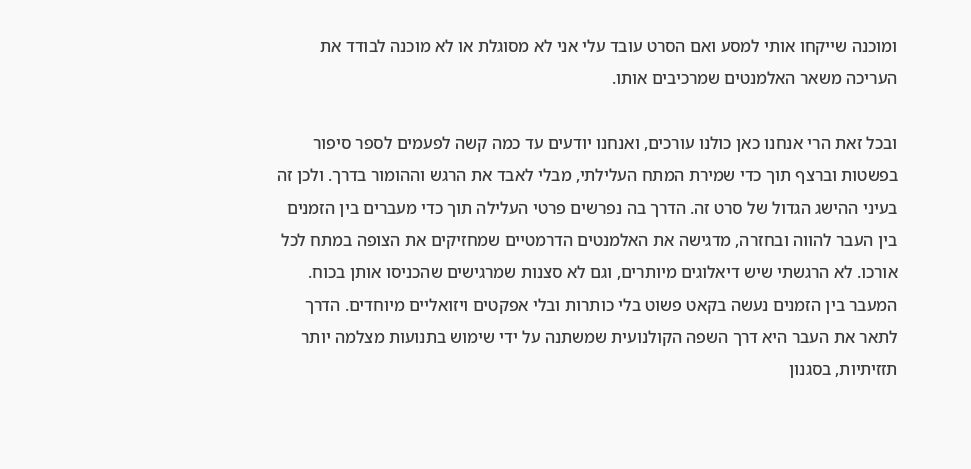ומוכנה שייקחו אותי למסע ואם הסרט עובד עלי אני לא מסוגלת או לא מוכנה לבודד את העריכה משאר האלמנטים שמרכיבים אותו.

ובכל זאת הרי אנחנו כאן כולנו עורכים, ואנחנו יודעים עד כמה קשה לפעמים לספר סיפור בפשטות וברצף תוך כדי שמירת המתח העלילתי, מבלי לאבד את הרגש וההומור בדרך. ולכן זה בעיני ההישג הגדול של סרט זה. הדרך בה נפרשים פרטי העלילה תוך כדי מעברים בין הזמנים בין העבר להווה ובחזרה, מדגישה את האלמנטים הדרמטיים שמחזיקים את הצופה במתח לכל אורכו. לא הרגשתי שיש דיאלוגים מיותרים, וגם לא סצנות שמרגישים שהכניסו אותן בכוח. המעבר בין הזמנים נעשה בקאט פשוט בלי כותרות ובלי אפקטים ויזואליים מיוחדים. הדרך לתאר את העבר היא דרך השפה הקולנועית שמשתנה על ידי שימוש בתנועות מצלמה יותר תזזיתיות, בסגנון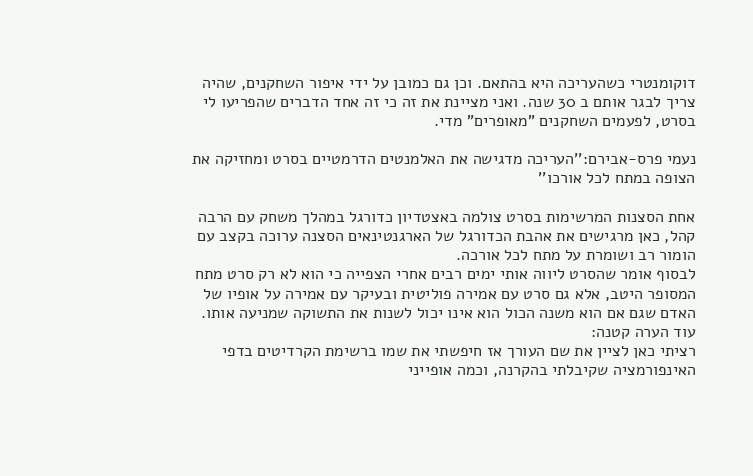דוקומנטרי כשהעריכה היא בהתאם. וכן גם כמובן על ידי איפור השחקנים, שהיה צריך לבגר אותם ב 30 שנה. ואני מציינת את זה כי זה אחד הדברים שהפריעו לי בסרט, לפעמים השחקנים "מאופרים" מדי.

נעמי פרס-אבירם:''העריכה מדגישה את האלמנטים הדרמטיים בסרט ומחזיקה את הצופה במתח לכל אורכו''

אחת הסצנות המרשימות בסרט צולמה באצטדיון כדורגל במהלך משחק עם הרבה קהל, כאן מרגישים את אהבת הכדורגל של הארגנטינאים הסצנה ערוכה בקצב עם הומור רב ושומרת על מתח לכל אורכה.
לבסוף אומר שהסרט ליווה אותי ימים רבים אחרי הצפייה כי הוא לא רק סרט מתח המסופר היטב, אלא גם סרט עם אמירה פוליטית ובעיקר עם אמירה על אופיו של האדם שגם אם הוא משנה הכול הוא אינו יכול לשנות את התשוקה שמניעה אותו.
עוד הערה קטנה:
רציתי כאן לציין את שם העורך אז חיפשתי את שמו ברשימת הקרדיטים בדפי האינפורמציה שקיבלתי בהקרנה, וכמה אופייני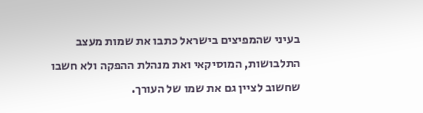בעיני שהמפיצים בישראל כתבו את שמות מעצב התלבושות, המוסיקאי ואת מנהלת ההפקה ולא חשבו שחשוב לציין גם את שמו של העורך.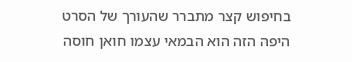בחיפוש קצר מתברר שהעורך של הסרט היפה הזה הוא הבמאי עצמו חואן חוסה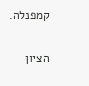קמפנלה.

הציון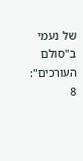של נעמי ב"סולם העורכים": 8